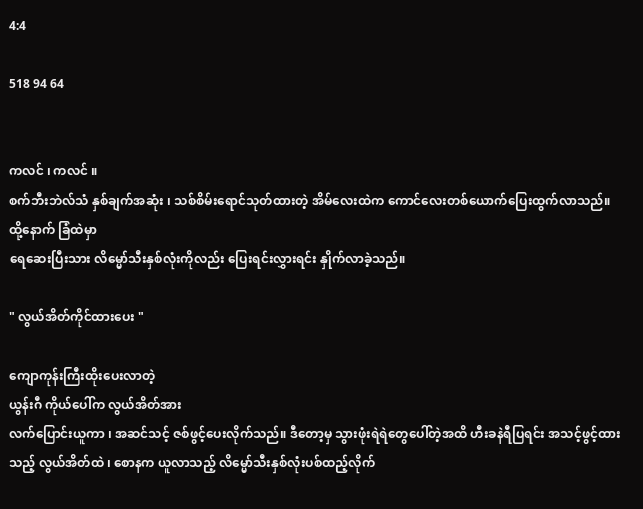4:4

518 94 64


ကလင် ၊ ကလင် ။
စက်ဘီးဘဲလ်သံ နှစ်ချက်အဆုံး ၊ သစ်စိမ်းရောင်သုတ်ထားတဲ့ အိမ်လေးထဲက ကောင်လေးတစ်ယောက်ပြေးထွက်လာသည်။ ထို့နောက် ခြံထဲမှာ
ရေဆေးပြီးသား လိမ္မော်သီးနှစ်လုံးကိုလည်း ပြေးရင်းလွှားရင်း နှိုက်လာခဲ့သည်။

" လွယ်အိတ်ကိုင်ထားပေး "

ကျောကုန်းကြီးထိုးပေးလာတဲ့
ယွန်းဂီ ကိုယ်ပေါ်က လွယ်အိတ်အား
လက်ပြောင်းယူကာ ၊ အဆင်သင့် ဇစ်ဖွင့်ပေးလိုက်သည်။ ဒီတော့မှ သွားဖုံးရဲရဲတွေပေါ်တဲ့အထိ ဟီးခနဲရီပြရင်း အသင့်ဖွင့်ထားသည့် လွယ်အိတ်ထဲ ၊ စောနက ယူလာသည့် လိမ္မော်သီးနှစ်လုံးပစ်ထည့်လိုက်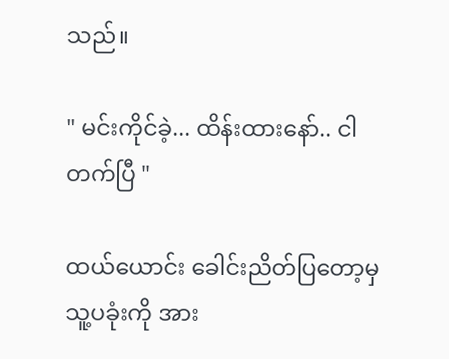သည်။

" မင်းကိုင်ခဲ့... ထိန်းထားနော်.. ငါတက်ပြီ "

ထယ်ယောင်း ခေါင်းညိတ်ပြတော့မှ
သူ့ပခုံးကို အား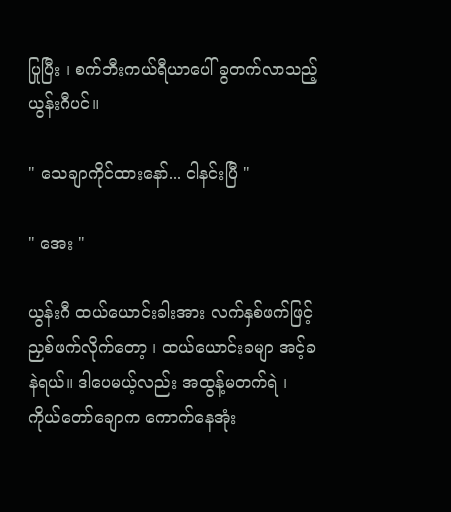ပြုပြီး ၊ စက်ဘီးကယ်ရီယာပေါ် ခွတက်လာသည့် ယွန်းဂီပင်။

" သေချာကိုင်ထားနော်... ငါနင်းပြီ "

" အေး "

ယွန်းဂီ ထယ်ယောင်းခါးအား လက်နှစ်ဖက်ဖြင့် ညှစ်ဖက်လိုက်တော့ ၊ ထယ်ယောင်းခမျာ အင့်ခနဲရယ်။ ဒါပေမယ့်လည်း အထွန့်မတက်ရဲ ၊ ကိုယ်တော်ချောက ကောက်နေအုံး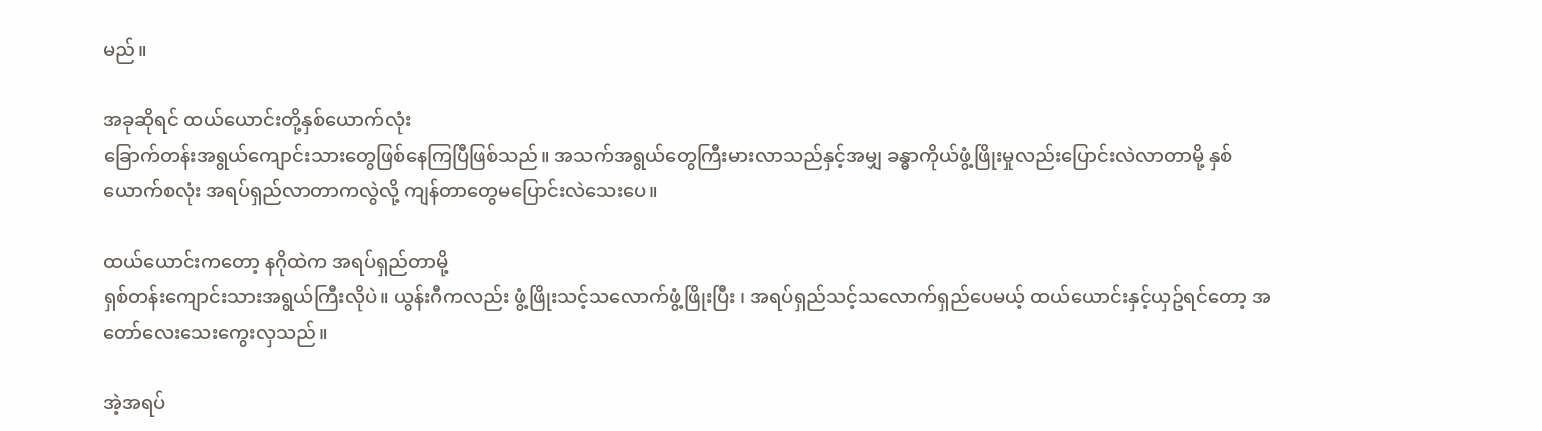မည်။

အခုဆိုရင် ထယ်ယောင်းတို့နှစ်ယောက်လုံး
ခြောက်တန်းအရွယ်ကျောင်းသားတွေဖြစ်နေကြပြီဖြစ်သည်။ အသက်အရွယ်တွေကြီးမားလာသည်နှင့်အမျှ ခန္ဓာကိုယ်ဖွံ့ဖြိုးမှုလည်းပြောင်းလဲလာတာမို့ နှစ်ယောက်စလုံး အရပ်ရှည်လာတာကလွဲလို့ ကျန်တာတွေမပြောင်းလဲသေးပေ။

ထယ်ယောင်းကတော့ နဂိုထဲက အရပ်ရှည်တာမို့
ရှစ်တန်းကျောင်းသားအရွယ်ကြီးလိုပဲ။ ယွန်းဂီကလည်း ဖွံ့ဖြိုးသင့်သလောက်ဖွံ့ဖြိုးပြီး ၊ အရပ်ရှည်သင့်သလောက်ရှည်ပေမယ့် ထယ်ယောင်းနှင့်ယှဥ်ရင်တော့ အတော်လေးသေးကွေးလှသည်။

အဲ့အရပ်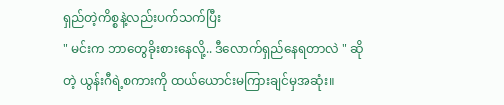ရှည်တဲ့ကိစ္စနဲ့လည်းပက်သက်ပြီး
" မင်းက ဘာတွေခိုးစားနေလို့.. ဒီလောက်ရှည်နေရတာလဲ " ဆိုတဲ့ ယွန်းဂီရဲ့စကားကို ထယ်ယောင်းမကြားချင်မှအဆုံး။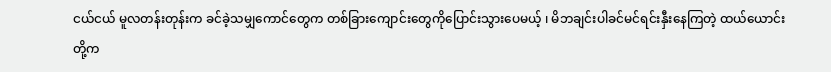ငယ်ငယ် မူလတန်းတုန်းက ခင်ခဲ့သမျှကောင်တွေက တစ်ခြားကျောင်းတွေကိုပြောင်းသွားပေမယ့် ၊ မိဘချင်းပါခင်မင်ရင်းနှီးနေကြတဲ့ ထယ်ယောင်းတို့က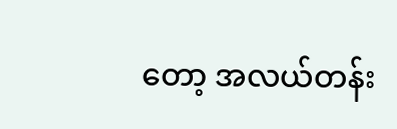တော့ အလယ်တန်း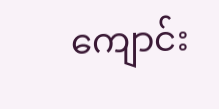ကျောင်း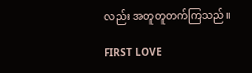လည်း အတူတူတက်ကြသည်။

FIRST LOVE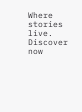Where stories live. Discover now